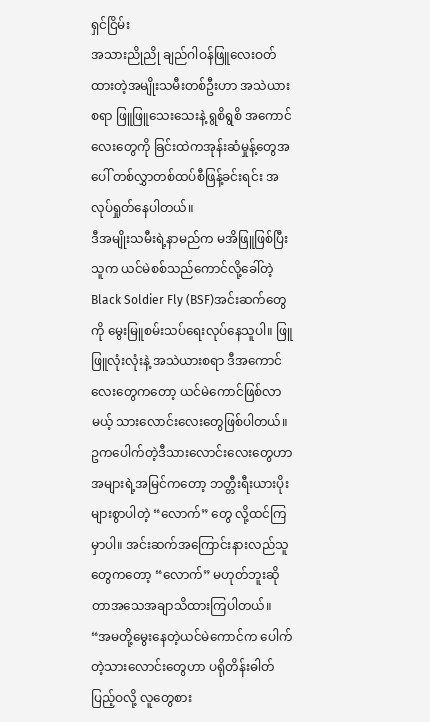ရှင်ငြိမ်း
အသားညိုညို ချည်ဂါဝန်ဖြူလေးဝတ်ထားတဲ့အမျိုးသမီးတစ်ဦးဟာ အသဲယားစရာ ဖြူဖြူသေးသေးနဲ့ ရွစိရွစိ အကောင်လေးတွေကို ခြင်းထဲကအုန်းဆံမှုန့်တွေအပေါ် တစ်လွှာတစ်ထပ်စီဖြန့်ခင်းရင်း အလုပ်ရှုတ်နေပါတယ်။
ဒီအမျိုးသမီးရဲ့နာမည်က မအိဖြူဖြစ်ပြီး သူက ယင်မဲစစ်သည်ကောင်လို့ခေါ်တဲ့ Black Soldier Fly (BSF)အင်းဆက်တွေကို မွေးမြူစမ်းသပ်ရေးလုပ်နေသူပါ။ ဖြူဖြူလုံးလုံးနဲ့ အသဲယားစရာ ဒီအကောင်လေးတွေကတော့ ယင်မဲကောင်ဖြစ်လာမယ့် သားလောင်းလေးတွေဖြစ်ပါတယ်။
ဥကပေါက်တဲ့ဒီသားလောင်းလေးတွေဟာ အများရဲ့အမြင်ကတော့ ဘတ္တီးရီးယားပိုးများစွာပါတဲ့ “လောက်” တွေ လို့ထင်ကြမှာပါ။ အင်းဆက်အကြောင်းနားလည်သူတွေကတော့ “လောက်” မဟုတ်ဘူးဆိုတာအသေအချာသိထားကြပါတယ်။
“အမတို့မွေးနေတဲ့ယင်မဲကောင်က ပေါက်တဲ့သားလောင်းတွေဟာ ပရိုတိန်းဓါတ်ပြည့်ဝလို့ လူတွေစား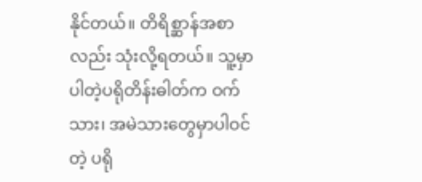နိုင်တယ်။ တိရိစ္ဆာန်အစာလည်း သုံးလို့ရတယ်။ သူ့မှာပါတဲ့ပရိုတိန်းဓါတ်က ဝက်သား၊ အမဲသားတွေမှာပါဝင်တဲ့ ပရို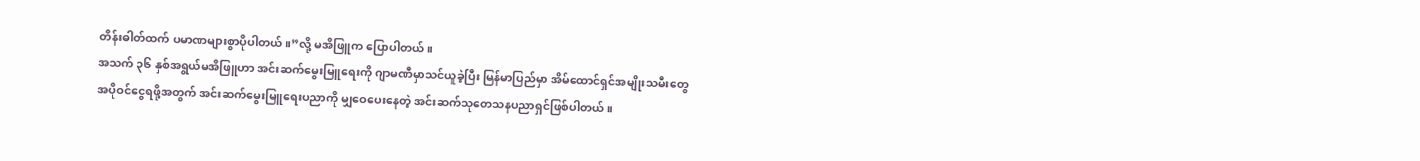တိန်းဓါတ်ထက် ပမာဏများစွာပိုပါတယ်။”လို့ မအိဖြူက ပြောပါတယ်။
အသက် ၃၆ နှစ်အရွယ်မအိဖြူဟာ အင်းဆက်မွေးမြူရေးကို ဂျာမဏီမှာသင်ယူခဲ့ပြီး မြန်မာပြည်မှာ အိမ်ထောင်ရှင်အမျိုးသမီးတွေ အပိုဝင်ငွေရဖို့အတွက် အင်းဆက်မွေးမြူရေးပညာကို မျှဝေပေးနေတဲ့ အင်းဆက်သုတေသနပညာရှင်ဖြစ်ပါတယ်။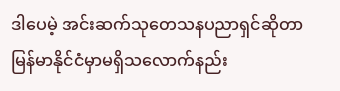ဒါပေမဲ့ အင်းဆက်သုတေသနပညာရှင်ဆိုတာ မြန်မာနိုင်ငံမှာမရှိသလောက်နည်း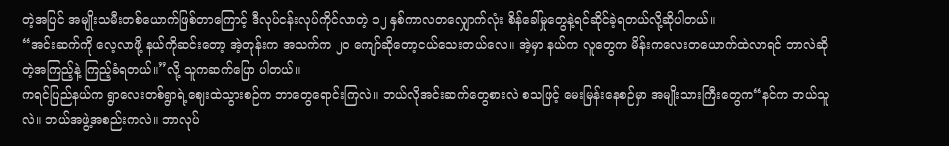တဲ့အပြင် အမျိုးသမီးတစ်ယောက်ဖြစ်တာကြောင့် ဒီလုပ်ငန်းလုပ်ကိုင်လာတဲ့ ၁၂ နှစ်ကာလတလျှောက်လုံး စိန်ခေါ်မှုတွေနဲ့ရင်ဆိုင်ခဲ့ရတယ်လို့ဆိုပါတယ်။
“အင်းဆက်ကို လေ့လာဖို့ နယ်ကိုဆင်းတော့ အဲ့တုန်းက အသက်က ၂၀ ကျော်ဆိုတော့ငယ်သေးတယ်လေ။ အဲ့မှာ နယ်က လူတွေက မိန်းကလေးတယောက်ထဲလာရင် ဘာလဲဆိုတဲ့အကြည့်နဲ့ ကြည့်ခံရတယ်။”လို့ သူကဆက်ပြော ပါတယ်။
ကရင်ပြည်နယ်က ရွာလေးတစ်ရွာရဲ့ဈေးထဲသွားစဉ်က ဘာတွေရောင်းကြလဲ။ ဘယ်လိုအင်းဆက်တွေစားလဲ စသဖြင့် မေးမြန်းနေစဉ်မှာ အမျိုးသားကြီးတွေက“နင်က ဘယ်သူလဲ။ ဘယ်အဖွဲ့အစည်းကလဲ။ ဘာလုပ်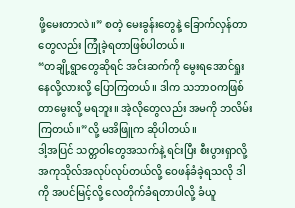ဖို့မေးတာလဲ။” စတဲ့ မေးခွန်းတွေနဲ့ ခြောက်လှန်တာတွေလည်း ကြုံခဲ့ရတာဖြစ်ပါတယ်။
“တချို့ရွာတွေဆိုရင် အင်းဆက်ကို မွေးရအောင်ရှုးနေလို့လားလို့ ပြောကြတယ်။ ဒါက သဘာဝကဖြစ်တာမွေးလို့ မရဘူး။ အဲ့လိုတွေလည်း အမကို ဘလိမ်းကြတယ်။”လို့ မအိဖြူက ဆိုပါတယ်။
ဒါ့အပြင် သတ္တဝါတွေအသက်နဲ့ ရင်းပြီး စီးပွားရှာလို့ အကုသိုလ်အလုပ်လုပ်တယ်လို့ ဝေဖန်ခံခဲ့ရသလို ဒါကို အပင်မြင့်လို့ လေတိုက်ခံရတာပါလို့ ခံယူ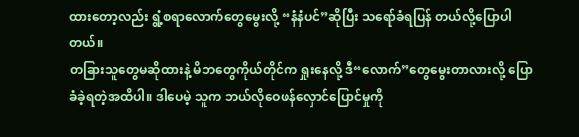ထားတော့လည်း ရွံ့စရာလောက်တွေမွေးလို့ “နံနံပင်”ဆိုပြီး သရော်ခံရပြန် တယ်လို့ပြောပါတယ်။
တခြားသူတွေမဆိုထားနဲ့ မိဘတွေကိုယ်တိုင်က ရှုးနေလို့ ဒီ“လောက်”တွေမွေးတာလားလို့ ပြောခံခဲ့ရတဲ့အထိပါ။ ဒါပေမဲ့ သူက ဘယ်လိုဝေဖန်လှောင်ပြောင်မှုကို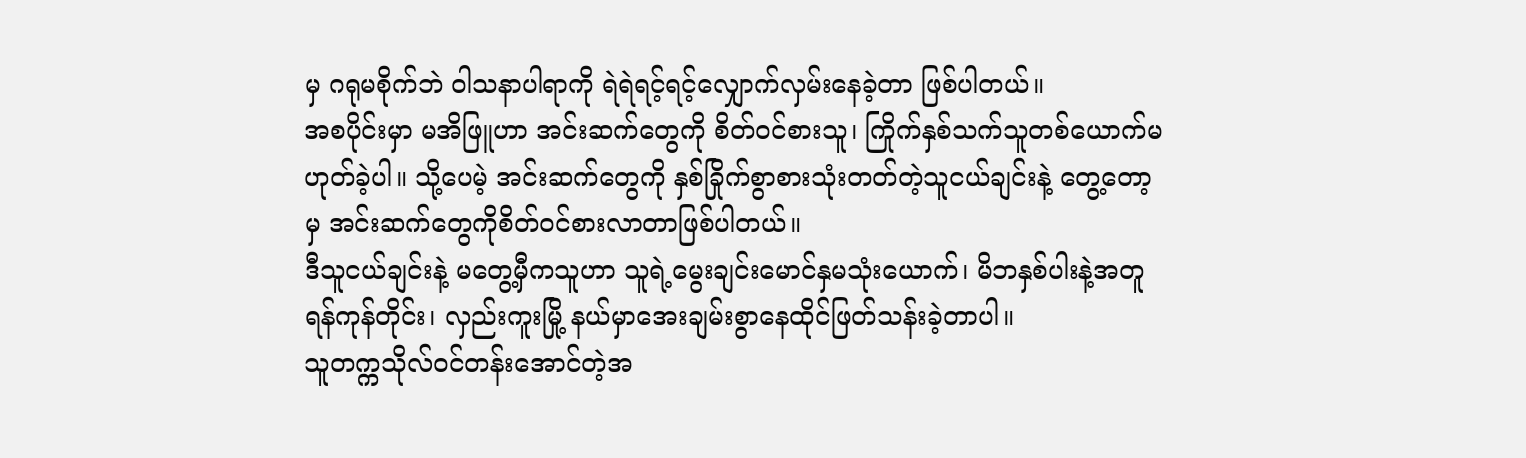မှ ဂရုမစိုက်ဘဲ ဝါသနာပါရာကို ရဲရဲရင့်ရင့်လျှောက်လှမ်းနေခဲ့တာ ဖြစ်ပါတယ်။
အစပိုင်းမှာ မအိဖြူဟာ အင်းဆက်တွေကို စိတ်ဝင်စားသူ၊ ကြိုက်နှစ်သက်သူတစ်ယောက်မဟုတ်ခဲ့ပါ။ သို့ပေမဲ့ အင်းဆက်တွေကို နှစ်ခြိုက်စွာစားသုံးတတ်တဲ့သူငယ်ချင်းနဲ့ တွေ့တော့မှ အင်းဆက်တွေကိုစိတ်ဝင်စားလာတာဖြစ်ပါတယ်။
ဒီသူငယ်ချင်းနဲ့ မတွေ့မှီကသူဟာ သူရဲ့မွေးချင်းမောင်နှမသုံးယောက်၊ မိဘနှစ်ပါးနဲ့အတူ ရန်ကုန်တိုင်း၊ လှည်းကူးမြို့ နယ်မှာအေးချမ်းစွာနေထိုင်ဖြတ်သန်းခဲ့တာပါ။
သူတက္ကသိုလ်ဝင်တန်းအောင်တဲ့အ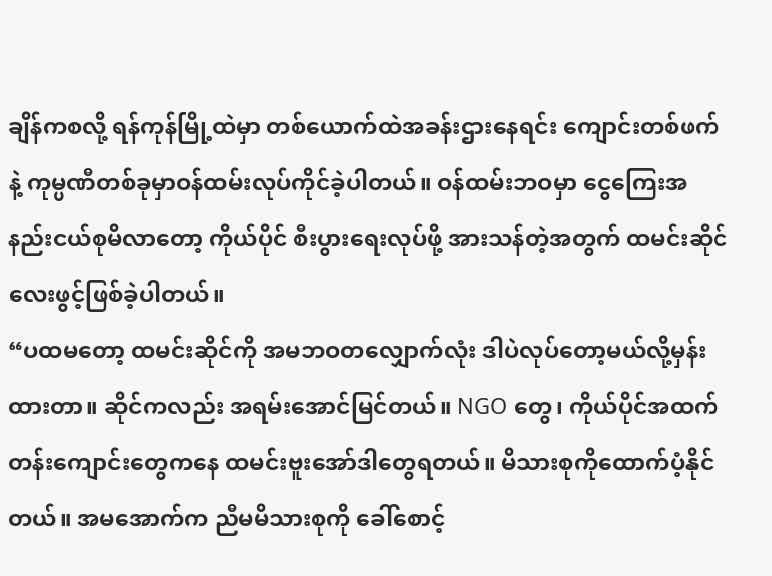ချိန်ကစလို့ ရန်ကုန်မြို့ထဲမှာ တစ်ယောက်ထဲအခန်းဌားနေရင်း ကျောင်းတစ်ဖက်နဲ့ ကုမ္ပဏီတစ်ခုမှာဝန်ထမ်းလုပ်ကိုင်ခဲ့ပါတယ်။ ဝန်ထမ်းဘဝမှာ ငွေကြေးအနည်းငယ်စုမိလာတော့ ကိုယ်ပိုင် စီးပွားရေးလုပ်ဖို့ အားသန်တဲ့အတွက် ထမင်းဆိုင်လေးဖွင့်ဖြစ်ခဲ့ပါတယ်။
“ပထမတော့ ထမင်းဆိုင်ကို အမဘဝတလျှောက်လုံး ဒါပဲလုပ်တော့မယ်လို့မှန်းထားတာ။ ဆိုင်ကလည်း အရမ်းအောင်မြင်တယ်။ NGO တွေ၊ ကိုယ်ပိုင်အထက်တန်းကျောင်းတွေကနေ ထမင်းဗူးအော်ဒါတွေရတယ်။ မိသားစုကိုထောက်ပံ့နိုင်တယ်။ အမအောက်က ညီမမိသားစုကို ခေါ်စောင့်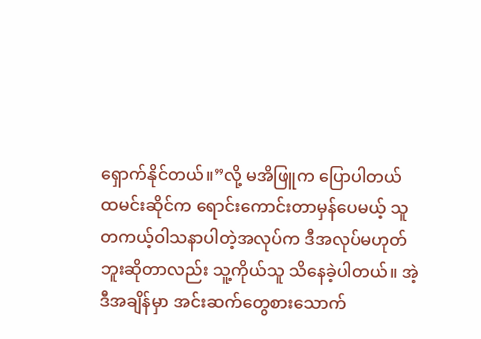ရှောက်နိုင်တယ်။”လို့ မအိဖြူက ပြောပါတယ်
ထမင်းဆိုင်က ရောင်းကောင်းတာမှန်ပေမယ့် သူတကယ့်ဝါသနာပါတဲ့အလုပ်က ဒီအလုပ်မဟုတ်ဘူးဆိုတာလည်း သူ့ကိုယ်သူ သိနေခဲ့ပါတယ်။ အဲ့ဒီအချိန်မှာ အင်းဆက်တွေစားသောက်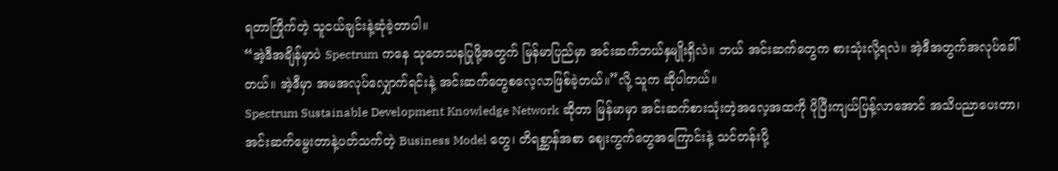ရတာကြိုက်တဲ့ သူငယ်ချင်းနဲ့ဆုံခဲ့တာပါ။
“အဲ့ဒီအချိန်မှာပဲ Spectrum ကနေ သုတေသနပြုဖို့အတွက် မြန်မာပြည်မှာ အင်းဆက်ဘယ်နှမျိုးရှိလဲ။ ဘယ် အင်းဆက်တွေက စားသုံးလို့ရလဲ။ အဲ့ဒီအတွက်အလုပ်ခေါ်တယ်။ အဲ့ဒီမှာ အမအလုပ်လျှောက်ရင်းနဲ့ အင်းဆက်တွေစလေ့လာဖြစ်ခဲ့တယ်။”လို့ သူက ဆိုပါတယ်။
Spectrum Sustainable Development Knowledge Network ဆိုတာ မြန်မာမှာ အင်းဆက်စားသုံးတဲ့အလေ့အထကို ပိုပြီးကျယ်ပြန့်လာအောင် အသိပညာပေးတာ၊ အင်းဆက်မွေးတာနဲ့ပတ်သက်တဲ့ Business Model တွေ၊ တိရစ္ဆာန်အစာ ဈေးကွက်တွေအကြောင်းနဲ့ သင်တန်းပို့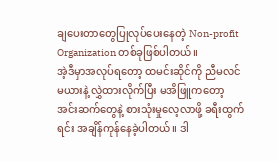ချပေးတာတွေပြုလုပ်ပေးနေတဲ့ Non-profit Organization တစ်ခုဖြစ်ပါတယ်။
အဲ့ဒီမှာအလုပ်ရတော့ ထမင်းဆိုင်ကို ညီမလင်မယားနဲ့ လွှဲထားလိုက်ပြီး မအိဖြူကတော့ အင်းဆက်တွေနဲ့ စားသုံးမှုလေ့လာဖို့ ခရီးထွက်ရင်း အချိန်ကုန်နေခဲ့ပါတယ်။ ဒါ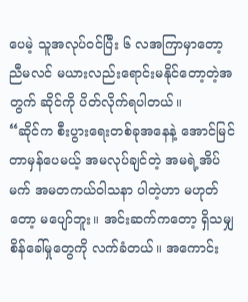ပေမဲ့ သူအလုပ်ဝင်ပြီး ၆ လအကြာမှာတော့ ညီမလင် မယားလည်းရောင်းမနိုင်တော့တဲ့အတွက် ဆိုင်ကို ပိတ်လိုက်ရပါတယ်။
“ဆိုင်က စီးပွားရေးတစ်ခုအနေနဲ့ အောင်မြင်တာမှန်ပေမယ့် အမလုပ်ချင်တဲ့ အမရဲ့အိပ်မက် အမတကယ်ဝါသနာ ပါတဲ့ဟာ မဟုတ်တော့ မပျော်ဘူး။ အင်းဆက်ကတော့ ရှိသမျှစိန်ခေါ်မှုတွေကို လက်ခံတယ်။ အကောင်း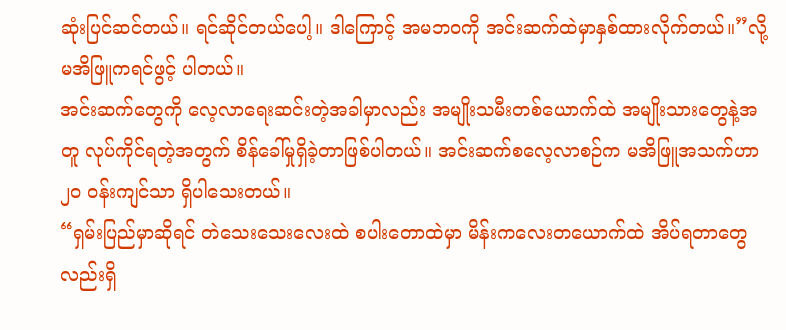ဆုံးပြင်ဆင်တယ်။ ရင်ဆိုင်တယ်ပေါ့။ ဒါကြောင့် အမဘဝကို အင်းဆက်ထဲမှာနှစ်ထားလိုက်တယ်။”လို့ မအိဖြူကရင်ဖွင့် ပါတယ်။
အင်းဆက်တွေကို လေ့လာရေးဆင်းတဲ့အခါမှာလည်း အမျိုးသမီးတစ်ယောက်ထဲ အမျိုးသားတွေနဲ့အတူ လုပ်ကိုင်ရတဲ့အတွက် စိန်ခေါ်မှုရှိခဲ့တာဖြစ်ပါတယ်။ အင်းဆက်စလေ့လာစဉ်က မအိဖြူအသက်ဟာ ၂၀ ဝန်းကျင်သာ ရှိပါသေးတယ်။
“ရှမ်းပြည်မှာဆိုရင် တဲသေးသေးလေးထဲ စပါးတောထဲမှာ မိန်းကလေးတယောက်ထဲ အိပ်ရတာတွေလည်းရှိ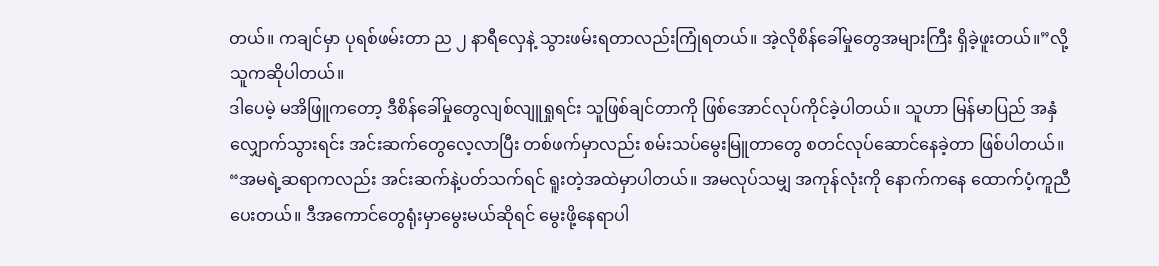တယ်။ ကချင်မှာ ပုရစ်ဖမ်းတာ ည ၂ နာရီလှေနဲ့ သွားဖမ်းရတာလည်းကြုံရတယ်။ အဲ့လိုစိန်ခေါ်မှုတွေအများကြီး ရှိခဲ့ဖူးတယ်။”လို့ သူကဆိုပါတယ်။
ဒါပေမဲ့ မအိဖြူကတော့ ဒီစိန်ခေါ်မှုတွေလျစ်လျူရှုရင်း သူဖြစ်ချင်တာကို ဖြစ်အောင်လုပ်ကိုင်ခဲ့ပါတယ်။ သူဟာ မြန်မာပြည် အနှံလျှောက်သွားရင်း အင်းဆက်တွေလေ့လာပြီး တစ်ဖက်မှာလည်း စမ်းသပ်မွေးမြူတာတွေ စတင်လုပ်ဆောင်နေခဲ့တာ ဖြစ်ပါတယ်။
“အမရဲ့ဆရာကလည်း အင်းဆက်နဲ့ပတ်သက်ရင် ရူးတဲ့အထဲမှာပါတယ်။ အမလုပ်သမျှ အကုန်လုံးကို နောက်ကနေ ထောက်ပံ့ကူညီပေးတယ်။ ဒီအကောင်တွေရုံးမှာမွေးမယ်ဆိုရင် မွေးဖို့နေရာပါ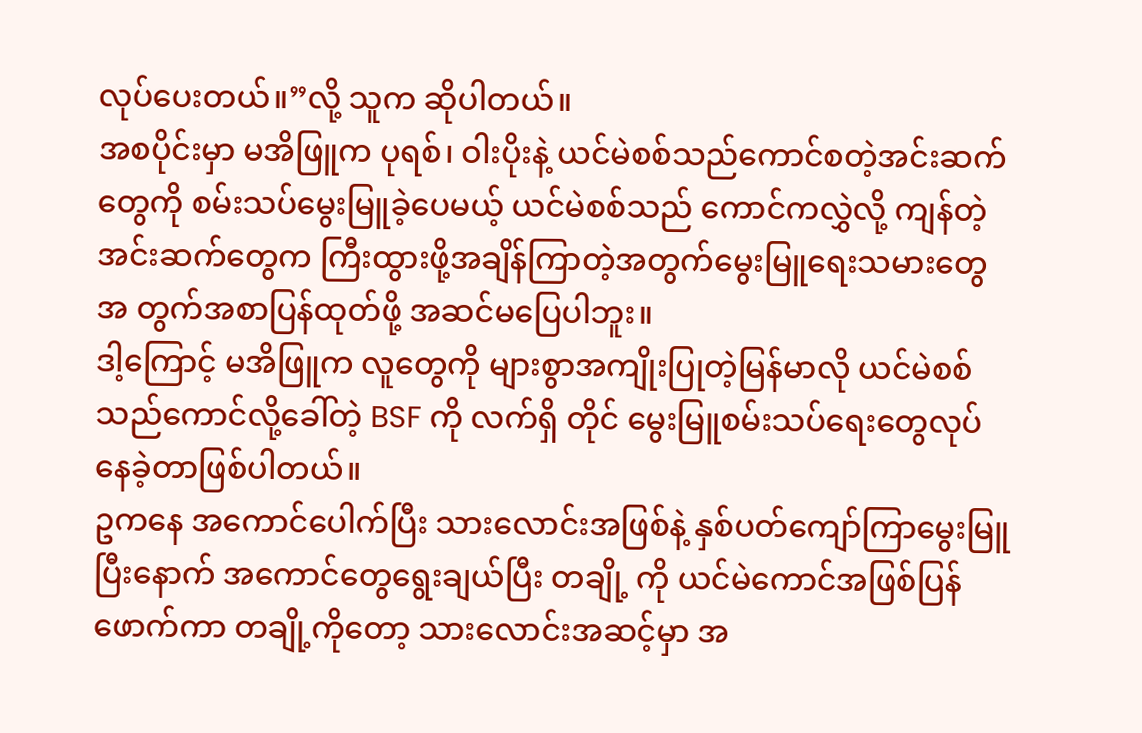လုပ်ပေးတယ်။”လို့ သူက ဆိုပါတယ်။
အစပိုင်းမှာ မအိဖြူက ပုရစ်၊ ဝါးပိုးနဲ့ ယင်မဲစစ်သည်ကောင်စတဲ့အင်းဆက်တွေကို စမ်းသပ်မွေးမြူခဲ့ပေမယ့် ယင်မဲစစ်သည် ကောင်ကလွှဲလို့ ကျန်တဲ့အင်းဆက်တွေက ကြီးထွားဖို့အချိန်ကြာတဲ့အတွက်မွေးမြူရေးသမားတွေအ တွက်အစာပြန်ထုတ်ဖို့ အဆင်မပြေပါဘူး။
ဒါ့ကြောင့် မအိဖြူက လူတွေကို များစွာအကျိုးပြုတဲ့မြန်မာလို ယင်မဲစစ်သည်ကောင်လို့ခေါ်တဲ့ BSF ကို လက်ရှိ တိုင် မွေးမြူစမ်းသပ်ရေးတွေလုပ်နေခဲ့တာဖြစ်ပါတယ်။
ဥကနေ အကောင်ပေါက်ပြီး သားလောင်းအဖြစ်နဲ့ နှစ်ပတ်ကျော်ကြာမွေးမြူပြီးနောက် အကောင်တွေရွေးချယ်ပြီး တချို့ ကို ယင်မဲကောင်အဖြစ်ပြန်ဖောက်ကာ တချို့ကိုတော့ သားလောင်းအဆင့်မှာ အ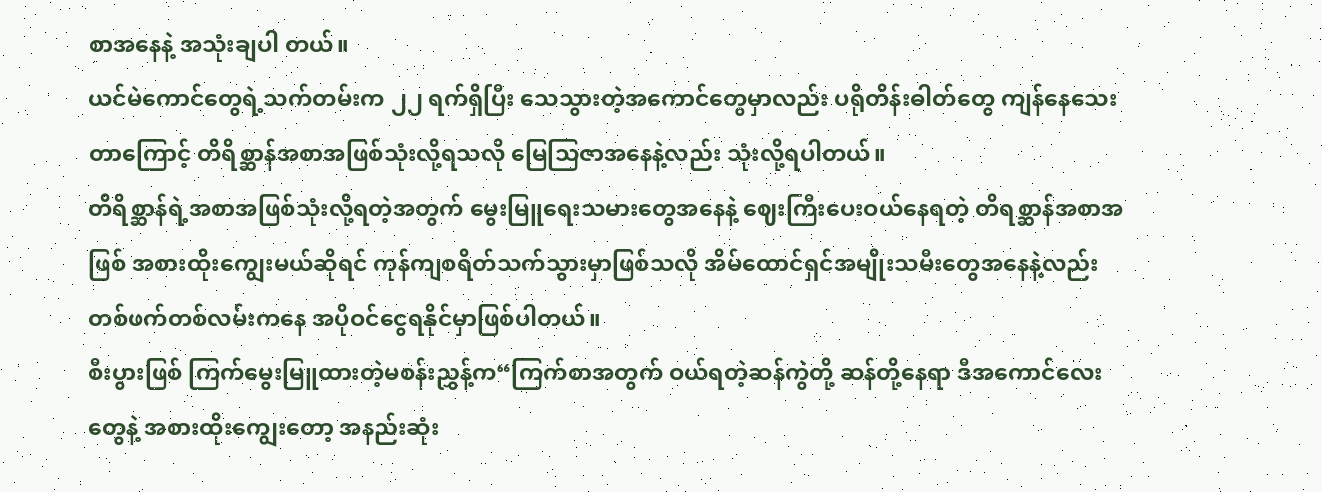စာအနေနဲ့ အသုံးချပါ တယ်။
ယင်မဲကောင်တွေရဲ့သက်တမ်းက ၂၂ ရက်ရှိပြီး သေသွားတဲ့အကောင်တွေမှာလည်း ပရိုတိန်းဓါတ်တွေ ကျန်နေသေးတာကြောင့် တိရိစ္ဆာန်အစာအဖြစ်သုံးလို့ရသလို မြေသြဇာအနေနဲ့လည်း သုံးလို့ရပါတယ်။
တိရိစ္ဆာန်ရဲ့အစာအဖြစ်သုံးလို့ရတဲ့အတွက် မွေးမြူရေးသမားတွေအနေနဲ့ ဈေးကြီးပေးဝယ်နေရတဲ့ တိရစ္ဆာန်အစာအဖြစ် အစားထိုးကျွေးမယ်ဆိုရင် ကုန်ကျစရိတ်သက်သွားမှာဖြစ်သလို အိမ်ထောင်ရှင်အမျိုးသမီးတွေအနေနဲ့လည်း တစ်ဖက်တစ်လမ်းကနေ အပိုဝင်ငွေရနိုင်မှာဖြစ်ပါတယ်။
စီးပွားဖြစ် ကြက်မွေးမြူထားတဲ့မစန်းညွှန့်က“ကြက်စာအတွက် ဝယ်ရတဲ့ဆန်ကွဲတို့ ဆန်တို့နေရာ ဒီအကောင်လေးတွေနဲ့ အစားထိုးကျွေးတော့ အနည်းဆုံး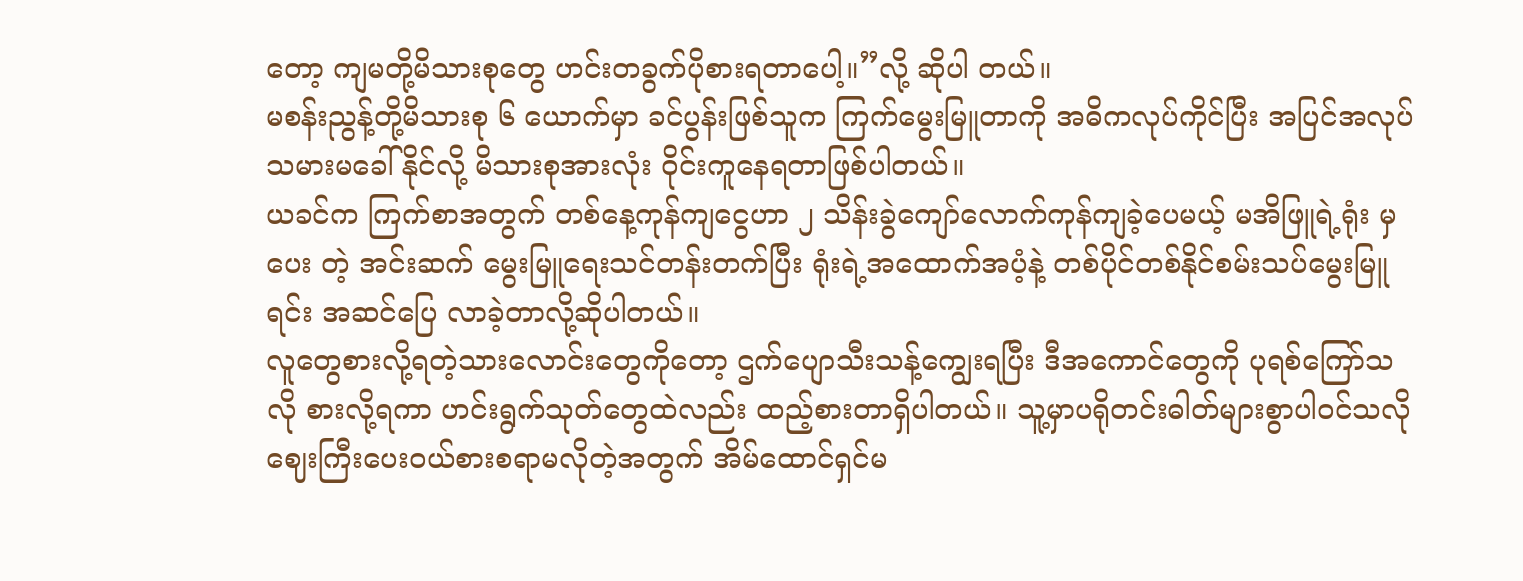တော့ ကျမတို့မိသားစုတွေ ဟင်းတခွက်ပိုစားရတာပေါ့။”လို့ ဆိုပါ တယ်။
မစန်းညွန့်တို့မိသားစု ၆ ယောက်မှာ ခင်ပွန်းဖြစ်သူက ကြက်မွေးမြူတာကို အဓိကလုပ်ကိုင်ပြီး အပြင်အလုပ် သမားမခေါ်နိုင်လို့ မိသားစုအားလုံး ဝိုင်းကူနေရတာဖြစ်ပါတယ်။
ယခင်က ကြက်စာအတွက် တစ်နေ့ကုန်ကျငွေဟာ ၂ သိန်းခွဲကျော်လောက်ကုန်ကျခဲ့ပေမယ့် မအိဖြူရဲ့ရုံး မှပေး တဲ့ အင်းဆက် မွေးမြူရေးသင်တန်းတက်ပြီး ရုံးရဲ့အထောက်အပံ့နဲ့ တစ်ပိုင်တစ်နိုင်စမ်းသပ်မွေးမြူရင်း အဆင်ပြေ လာခဲ့တာလို့ဆိုပါတယ်။
လူတွေစားလို့ရတဲ့သားလောင်းတွေကိုတော့ ဌက်ပျောသီးသန့်ကျွေးရပြီး ဒီအကောင်တွေကို ပုရစ်ကြော်သလို စားလို့ရကာ ဟင်းရွက်သုတ်တွေထဲလည်း ထည့်စားတာရှိပါတယ်။ သူ့မှာပရိုတင်းဓါတ်များစွာပါဝင်သလို ဈေးကြီးပေးဝယ်စားစရာမလိုတဲ့အတွက် အိမ်ထောင်ရှင်မ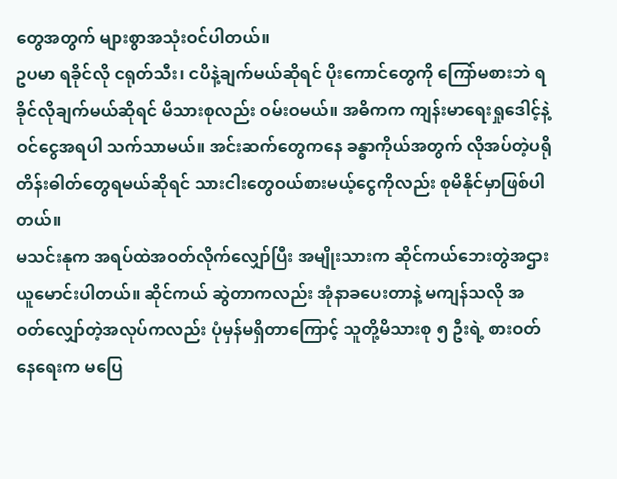တွေအတွက် များစွာအသုံးဝင်ပါတယ်။
ဥပမာ ရခိုင်လို ငရုတ်သီး၊ ငပိနဲ့ချက်မယ်ဆိုရင် ပိုးကောင်တွေကို ကြော်မစားဘဲ ရခိုင်လိုချက်မယ်ဆိုရင် မိသားစုလည်း ဝမ်းဝမယ်။ အဓိကက ကျန်းမာရေးရှုဒေါင့်နဲ့ ဝင်ငွေအရပါ သက်သာမယ်။ အင်းဆက်တွေကနေ ခန္ဓာကိုယ်အတွက် လိုအပ်တဲ့ပရိုတိန်းဓါတ်တွေရမယ်ဆိုရင် သားငါးတွေဝယ်စားမယ့်ငွေကိုလည်း စုမိနိုင်မှာဖြစ်ပါတယ်။
မသင်းနုက အရပ်ထဲအဝတ်လိုက်လျှော်ပြီး အမျိုးသားက ဆိုင်ကယ်ဘေးတွဲအဌားယူမောင်းပါတယ်။ ဆိုင်ကယ် ဆွဲတာကလည်း အုံနာခပေးတာနဲ့ မကျန်သလို အဝတ်လျှော်တဲ့အလုပ်ကလည်း ပုံမှန်မရှိတာကြောင့် သူတို့မိသားစု ၅ ဦးရဲ့ စားဝတ်နေရေးက မပြေ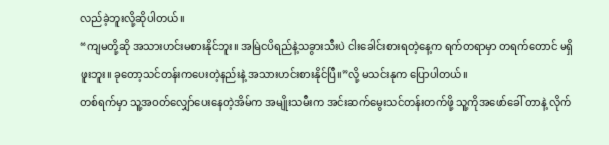လည်ခဲ့ဘူးလို့ဆိုပါတယ်။
“ကျမတို့ဆို အသားဟင်းမစားနိုင်ဘူး။ အမြဲငပိရည်နဲ့သခွားသီးပဲ ငါးခေါင်းစားရတဲ့နေ့က ရက်တရာမှာ တရက်တောင် မရှိဖူးဘူး။ ခုတော့သင်တန်းကပေးတဲ့နည်းနဲ့ အသားဟင်းစားနိုင်ပြီ။”လို့ မသင်းနုက ပြောပါတယ်။
တစ်ရက်မှာ သူ့အဝတ်လျှော်ပေးနေတဲ့အိမ်က အမျိုးသမီးက အင်းဆက်မွေးသင်တန်းတက်ဖို့ သူ့ကိုအဖော်ခေါ် တာနဲ့ လိုက်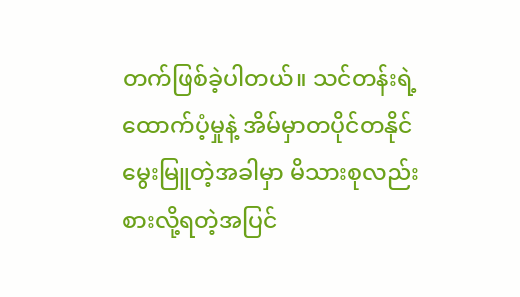တက်ဖြစ်ခဲ့ပါတယ်။ သင်တန်းရဲ့ထောက်ပံ့မှုနဲ့ အိမ်မှာတပိုင်တနိုင်မွေးမြူတဲ့အခါမှာ မိသားစုလည်း စားလို့ရတဲ့အပြင်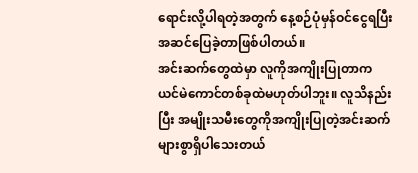ရောင်းလို့ပါရတဲ့အတွက် နေ့စဉ်ပုံမှန်ဝင်ငွေရပြီး အဆင်ပြေခဲ့တာဖြစ်ပါတယ်။
အင်းဆက်တွေထဲမှာ လူကိုအကျိုးပြုတာက ယင်မဲကောင်တစ်ခုထဲမဟုတ်ပါဘူး။ လူသိနည်းပြီး အမျိုးသမီးတွေကိုအကျိုးပြုတဲ့အင်းဆက်များစွာရှိပါသေးတယ်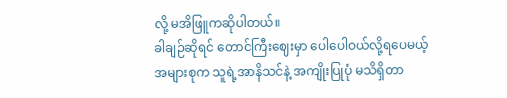လို့ မအိဖြူကဆိုပါတယ်။
ခါချဉ်ဆိုရင် တောင်ကြီးဈေးမှာ ပေါပေါဝယ်လို့ရပေမယ့် အများစုက သူရဲ့အာနိသင်နဲ့ အကျိုးပြုပုံ မသိရှိတာ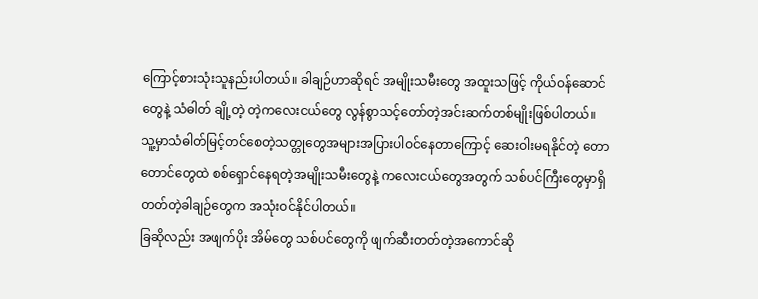ကြောင့်စားသုံးသူနည်းပါတယ်။ ခါချဉ်ဟာဆိုရင် အမျိုးသမီးတွေ အထူးသဖြင့် ကိုယ်ဝန်ဆောင်တွေနဲ့ သံဓါတ် ချို့တဲ့ တဲ့ကလေးငယ်တွေ လွန်စွာသင့်တော်တဲ့အင်းဆက်တစ်မျိုးဖြစ်ပါတယ်။
သူ့မှာသံဓါတ်မြင့်တင်စေတဲ့သတ္တုတွေအများအပြားပါဝင်နေတာကြောင့် ဆေးဝါးမရနိုင်တဲ့ တောတောင်တွေထဲ စစ်ရှောင်နေရတဲ့အမျိုးသမီးတွေနဲ့ ကလေးငယ်တွေအတွက် သစ်ပင်ကြီးတွေမှာရှိတတ်တဲ့ခါချဉ်တွေက အသုံးဝင်နိုင်ပါတယ်။
ခြဆိုလည်း အဖျက်ပိုး အိမ်တွေ သစ်ပင်တွေကို ဖျက်ဆီးတတ်တဲ့အကောင်ဆို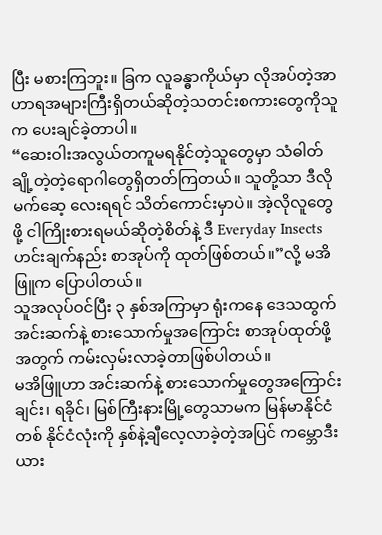ပြီး မစားကြဘူး။ ခြက လူခန္ဓာကိုယ်မှာ လိုအပ်တဲ့အာဟာရအများကြီးရှိတယ်ဆိုတဲ့သတင်းစကားတွေကိုသူက ပေးချင်ခဲ့တာပါ။
“ဆေးဝါးအလွယ်တကူမရနိုင်တဲ့သူတွေမှာ သံဓါတ်ချို့တဲ့တဲ့ရောဂါတွေရှိတတ်ကြတယ်။ သူတို့သာ ဒီလိုမက်ဆေ့ လေးရရင် သိတ်ကောင်းမှာပဲ။ အဲ့လိုလူတွေဖို့ ငါကြိုးစားရမယ်ဆိုတဲ့စိတ်နဲ့ ဒီ Everyday Insects ဟင်းချက်နည်း စာအုပ်ကို ထုတ်ဖြစ်တယ်။”လို့ မအိဖြူက ပြောပါတယ်။
သူအလုပ်ဝင်ပြီး ၃ နှစ်အကြာမှာ ရုံးကနေ ဒေသထွက်အင်းဆက်နဲ့ စားသောက်မှုအကြောင်း စာအုပ်ထုတ်ဖို့ အတွက် ကမ်းလှမ်းလာခဲ့တာဖြစ်ပါတယ်။
မအိဖြူဟာ အင်းဆက်နဲ့ စားသောက်မှုတွေအကြောင်း ချင်း၊ ရခိုင်၊ မြစ်ကြီးနားမြို့တွေသာမက မြန်မာနိုင်ငံတစ် နိုင်ငံလုံးကို နှစ်နဲ့ချီလေ့လာခဲ့တဲ့အပြင် ကမ္ဘောဒီးယား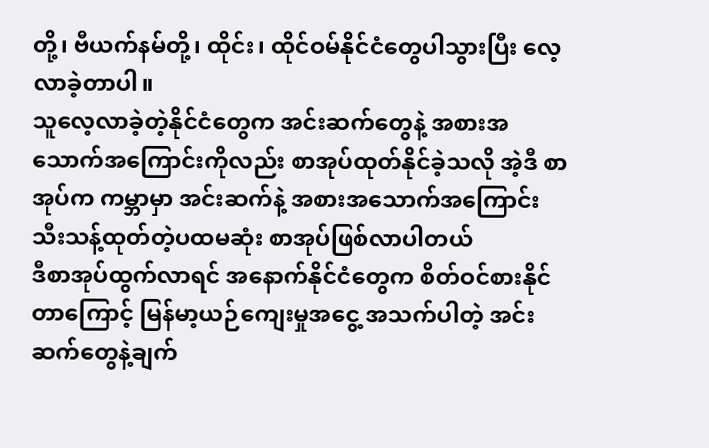တို့၊ ဗီယက်နမ်တို့၊ ထိုင်း၊ ထိုင်ဝမ်နိုင်ငံတွေပါသွားပြီး လေ့လာခဲ့တာပါ။
သူလေ့လာခဲ့တဲ့နိုင်ငံတွေက အင်းဆက်တွေနဲ့ အစားအသောက်အကြောင်းကိုလည်း စာအုပ်ထုတ်နိုင်ခဲ့သလို အဲ့ဒီ စာအုပ်က ကမ္ဘာမှာ အင်းဆက်နဲ့ အစားအသောက်အကြောင်း သီးသန့်ထုတ်တဲ့ပထမဆုံး စာအုပ်ဖြစ်လာပါတယ်
ဒီစာအုပ်ထွက်လာရင် အနောက်နိုင်ငံတွေက စိတ်ဝင်စားနိုင်တာကြောင့် မြန်မာ့ယဉ်ကျေးမှုအငွေ့ အသက်ပါတဲ့ အင်းဆက်တွေနဲ့ချက်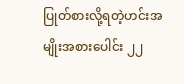ပြုတ်စားလို့ရတဲ့ဟင်းအမျိုးအစားပေါင်း ၂၂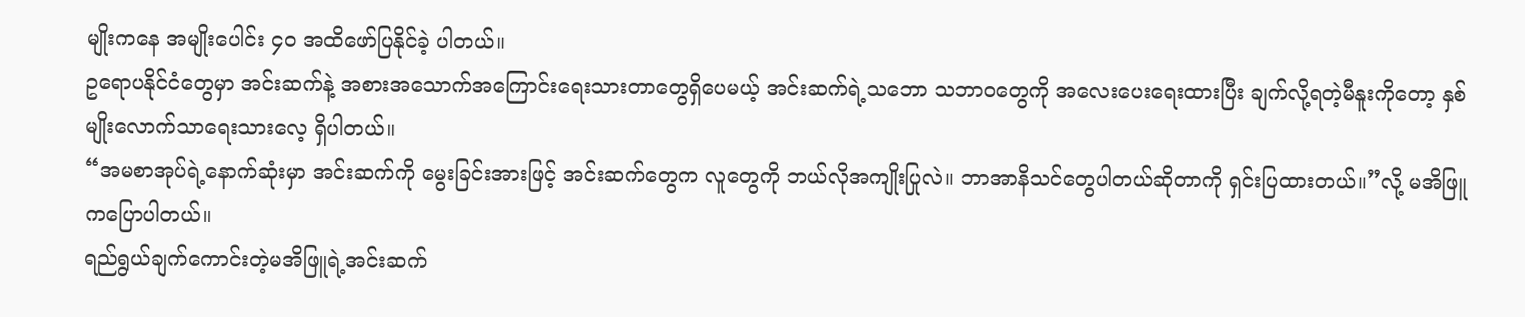မျိုးကနေ အမျိုးပေါင်း ၄၀ အထိဖော်ပြနိုင်ခဲ့ ပါတယ်။
ဥရောပနိုင်ငံတွေမှာ အင်းဆက်နဲ့ အစားအသောက်အကြောင်းရေးသားတာတွေရှိပေမယ့် အင်းဆက်ရဲ့သဘော သဘာဝတွေကို အလေးပေးရေးထားပြီး ချက်လို့ရတဲ့မီနူးကိုတော့ နှစ်မျိုးလောက်သာရေးသားလေ့ ရှိပါတယ်။
“အမစာအုပ်ရဲ့နောက်ဆုံးမှာ အင်းဆက်ကို မွေးခြင်းအားဖြင့် အင်းဆက်တွေက လူတွေကို ဘယ်လိုအကျိုးပြုလဲ။ ဘာအာနိသင်တွေပါတယ်ဆိုတာကို ရှင်းပြထားတယ်။”လို့ မအိဖြူကပြောပါတယ်။
ရည်ရွယ်ချက်ကောင်းတဲ့မအိဖြူရဲ့အင်းဆက်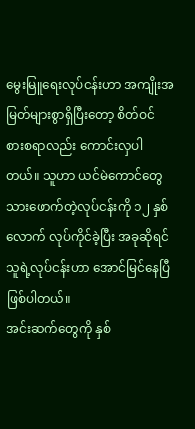မွေးမြူရေးလုပ်ငန်းဟာ အကျိုးအမြတ်များစွာရှိပြီးတော့ စိတ်ဝင် စားစရာလည်း ကောင်းလှပါတယ်။ သူဟာ ယင်မဲကောင်တွေသားဖောက်တဲ့လုပ်ငန်းကို ၁၂ နှစ်လောက် လုပ်ကိုင်ခဲ့ပြီး အခုဆိုရင် သူရဲ့လုပ်ငန်းဟာ အောင်မြင်နေပြီဖြစ်ပါတယ်။
အင်းဆက်တွေကို နှစ်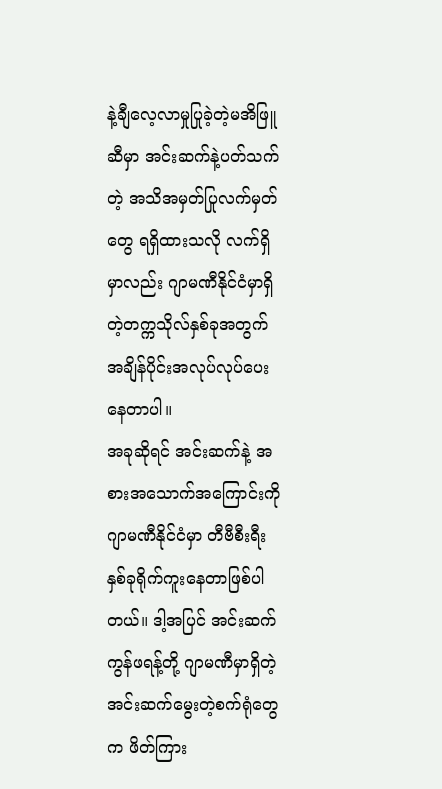နဲ့ချီလေ့လာမှုပြုခဲ့တဲ့မအိဖြူဆီမှာ အင်းဆက်နဲ့ပတ်သက်တဲ့ အသိအမှတ်ပြုလက်မှတ်တွေ ရရှိထားသလို လက်ရှိမှာလည်း ဂျာမဏီနိုင်ငံမှာရှိတဲ့တက္ကသိုလ်နှစ်ခုအတွက် အချိန်ပိုင်းအလုပ်လုပ်ပေးနေတာပါ။
အခုဆိုရင် အင်းဆက်နဲ့ အစားအသောက်အကြောင်းကို ဂျာမဏီနိုင်ငံမှာ တီဗီစီးရီးနှစ်ခုရိုက်ကူးနေတာဖြစ်ပါတယ်။ ဒါ့အပြင် အင်းဆက်ကွန်ဖရန့်တို့ ဂျာမဏီမှာရှိတဲ့အင်းဆက်မွေးတဲ့စက်ရုံတွေက ဖိတ်ကြား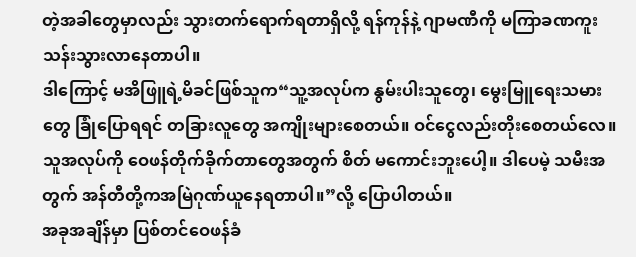တဲ့အခါတွေမှာလည်း သွားတက်ရောက်ရတာရှိလို့ ရန်ကုန်နဲ့ ဂျာမဏီကို မကြာခဏကူးသန်းသွားလာနေတာပါ။
ဒါကြောင့် မအိဖြူရဲ့မိခင်ဖြစ်သူက“သူ့အလုပ်က နွမ်းပါးသူတွေ၊ မွေးမြူရေးသမားတွေ ခြုံပြောရရင် တခြားလူတွေ အကျိုးများစေတယ်။ ဝင်ငွေလည်းတိုးစေတယ်လေ။ သူအလုပ်ကို ဝေဖန်တိုက်ခိုက်တာတွေအတွက် စိတ် မကောင်းဘူးပေါ့။ ဒါပေမဲ့ သမီးအတွက် အန်တီတို့ကအမြဲဂုဏ်ယူနေရတာပါ။”လို့ ပြောပါတယ်။
အခုအချိန်မှာ ပြစ်တင်ဝေဖန်ခံ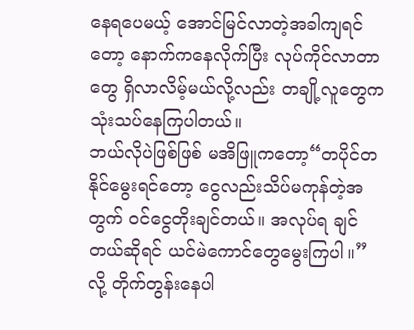နေရပေမယ့် အောင်မြင်လာတဲ့အခါကျရင်တော့ နောက်ကနေလိုက်ပြီး လုပ်ကိုင်လာတာတွေ ရှိလာလိမ့်မယ်လို့လည်း တချို့လူတွေက သုံးသပ်နေကြပါတယ်။
ဘယ်လိုပဲဖြစ်ဖြစ် မအိဖြူကတော့“တပိုင်တနိုင်မွေးရင်တော့ ငွေလည်းသိပ်မကုန်တဲ့အတွက် ဝင်ငွေတိုးချင်တယ်။ အလုပ်ရ ချင်တယ်ဆိုရင် ယင်မဲကောင်တွေမွေးကြပါ။”လို့ တိုက်တွန်းနေပါ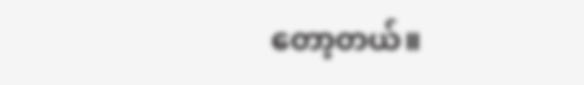တော့တယ်။